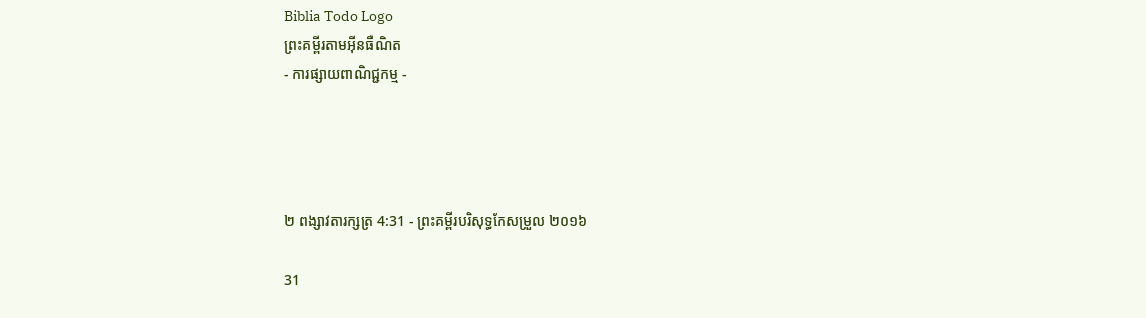Biblia Todo Logo
ព្រះគម្ពីរតាមអ៊ីនធឺណិត
- ការផ្សាយពាណិជ្ជកម្ម -




២ ពង្សាវ‌តារ‌ក្សត្រ 4:31 - ព្រះគម្ពីរបរិសុទ្ធកែសម្រួល ២០១៦

31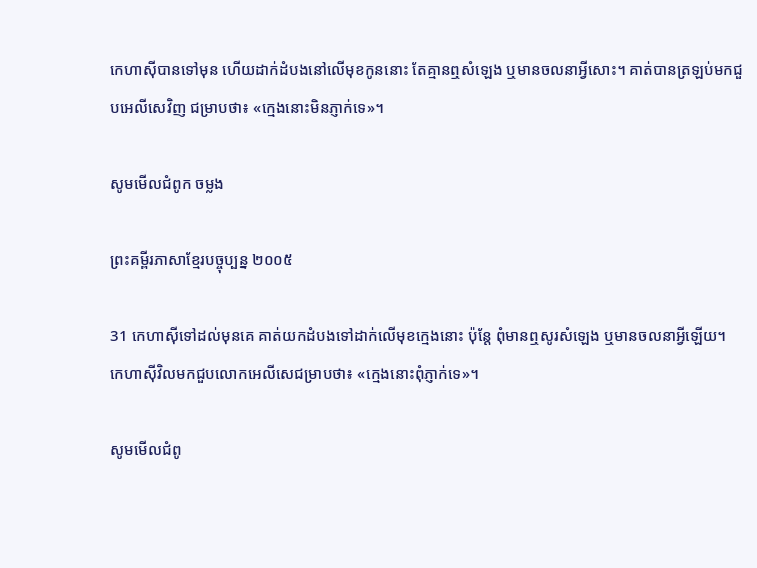កេហា‌ស៊ីបានទៅមុន ហើយដាក់ដំបងនៅលើមុខកូននោះ តែគ្មានឮសំឡេង ឬមានចលនាអ្វីសោះ។ គាត់បានត្រឡប់មកជួបអេលី‌សេវិញ ជម្រាបថា៖ «ក្មេងនោះមិនភ្ញាក់ទេ»។

សូមមើលជំពូក ចម្លង

ព្រះគម្ពីរភាសាខ្មែរបច្ចុប្បន្ន ២០០៥

31 កេហា‌ស៊ីទៅដល់មុនគេ គាត់យកដំបងទៅដាក់លើមុខក្មេងនោះ ប៉ុន្តែ ពុំមានឮសូរសំឡេង ឬមានចលនាអ្វីឡើយ។ កេហា‌ស៊ីវិលមកជួបលោកអេលីសេជម្រាបថា៖ «ក្មេងនោះពុំភ្ញាក់ទេ»។

សូមមើលជំពូ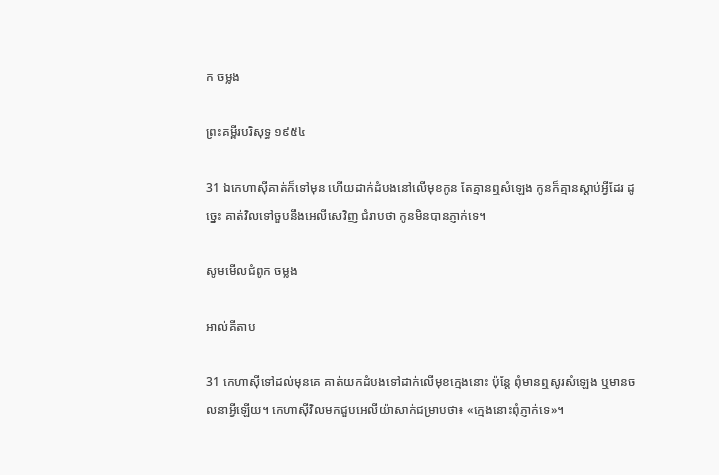ក ចម្លង

ព្រះគម្ពីរបរិសុទ្ធ ១៩៥៤

31 ឯកេហាស៊ីគាត់ក៏ទៅមុន ហើយដាក់ដំបងនៅលើមុខកូន តែគ្មានឮសំឡេង កូនក៏គ្មានស្តាប់អ្វីដែរ ដូច្នេះ គាត់វិលទៅចួបនឹងអេលី‌សេវិញ ជំរាបថា កូនមិនបានភ្ញាក់ទេ។

សូមមើលជំពូក ចម្លង

អាល់គីតាប

31 កេហា‌ស៊ីទៅដល់មុនគេ គាត់យកដំបងទៅដាក់លើមុខក្មេងនោះ ប៉ុន្តែ ពុំមានឮសូរសំឡេង ឬមានចលនាអ្វីឡើយ។ កេហា‌ស៊ីវិលមកជួបអេលី‌យ៉ាសាក់ជម្រាបថា៖ «ក្មេងនោះពុំភ្ញាក់ទេ»។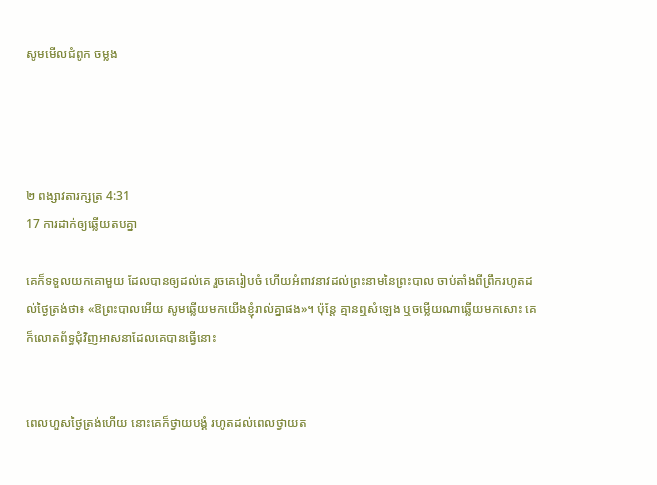សូមមើលជំពូក ចម្លង




២ ពង្សាវ‌តារ‌ក្សត្រ 4:31
17 ការដាក់ឲ្យឆ្លើយតបគ្នា

គេក៏ទទួលយកគោមួយ ដែលបានឲ្យដល់គេ រួចគេរៀបចំ ហើយអំពាវ‌នាវដល់ព្រះ‌នាមនៃព្រះ‌បាល ចាប់តាំងពីព្រឹករហូតដល់ថ្ងៃត្រង់ថា៖ «ឱព្រះ‌បាលអើយ សូមឆ្លើយមកយើងខ្ញុំរាល់គ្នាផង»។ ប៉ុន្តែ គ្មានឮសំឡេង ឬចម្លើយណាឆ្លើយមកសោះ គេក៏លោតព័ទ្ធជុំ‌វិញអាស‌នាដែលគេបានធ្វើនោះ


ពេលហួសថ្ងៃត្រង់ហើយ នោះគេក៏ថ្វាយបង្គំ រហូតដល់ពេលថ្វាយត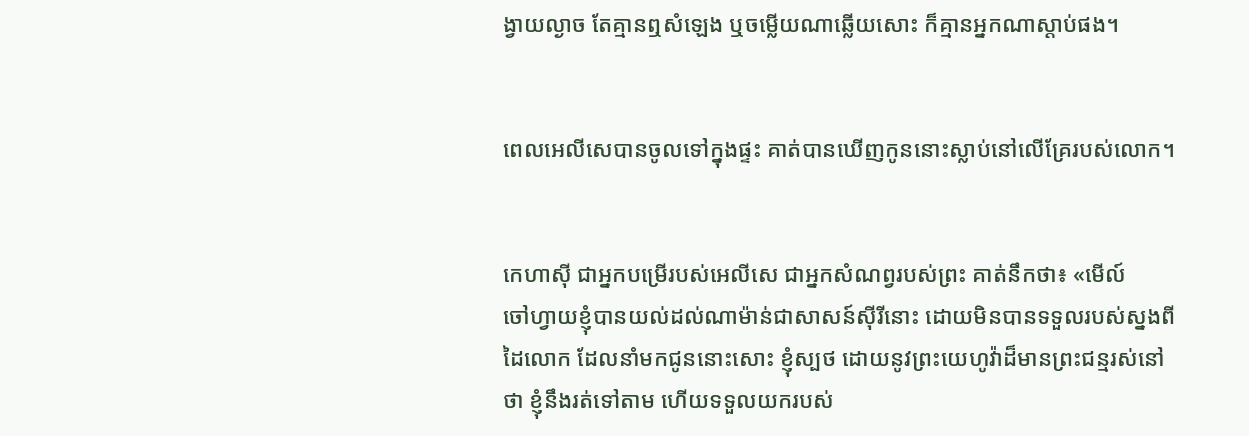ង្វាយល្ងាច តែគ្មានឮសំឡេង ឬចម្លើយណាឆ្លើយសោះ ក៏គ្មានអ្នកណាស្តាប់ផង។


ពេលអេលី‌សេបានចូលទៅក្នុងផ្ទះ គាត់បានឃើញកូននោះស្លាប់នៅលើគ្រែរបស់លោក។


កេហា‌ស៊ី ជាអ្នកបម្រើរបស់អេលី‌សេ ជាអ្នកសំណព្វរបស់ព្រះ គាត់នឹកថា៖ «មើល៍ ចៅ‌ហ្វាយខ្ញុំបានយល់ដល់ណាម៉ាន់ជាសាសន៍ស៊ីរីនោះ ដោយមិនបានទទួលរបស់ស្នងពីដៃលោក ដែលនាំមកជូននោះសោះ ខ្ញុំស្បថ ដោយនូវព្រះ‌យេហូវ៉ាដ៏មានព្រះ‌ជន្មរស់នៅថា ខ្ញុំនឹងរត់ទៅតាម ហើយទទួលយករបស់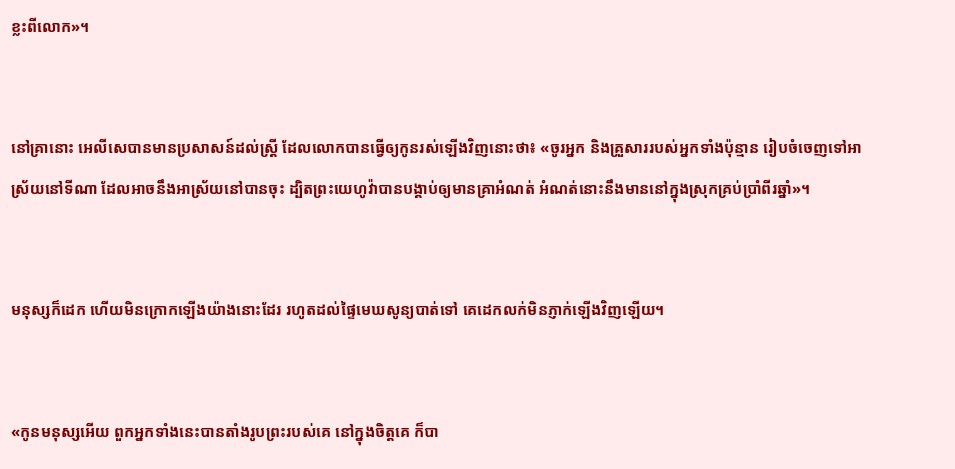ខ្លះពីលោក»។


នៅគ្រានោះ អេលី‌សេបានមានប្រសាសន៍ដល់ស្ត្រី ដែលលោកបានធ្វើឲ្យកូនរស់ឡើងវិញនោះថា៖ «ចូរអ្នក និងគ្រួសាររបស់អ្នកទាំងប៉ុន្មាន រៀបចំចេញទៅអាស្រ័យនៅទីណា ដែលអាចនឹងអាស្រ័យនៅបានចុះ ដ្បិតព្រះ‌យេហូវ៉ាបានបង្គាប់ឲ្យមានគ្រាអំណត់ អំណត់នោះនឹងមាននៅក្នុងស្រុកគ្រប់ប្រាំពីរឆ្នាំ»។


មនុស្សក៏ដេក ហើយមិនក្រោកឡើងយ៉ាងនោះដែរ រហូតដល់ផ្ទៃមេឃសូន្យបាត់ទៅ គេដេកលក់មិនភ្ញាក់ឡើងវិញឡើយ។


«កូនមនុស្សអើយ ពួកអ្នកទាំងនេះបានតាំងរូបព្រះរបស់គេ នៅក្នុងចិត្តគេ ក៏បា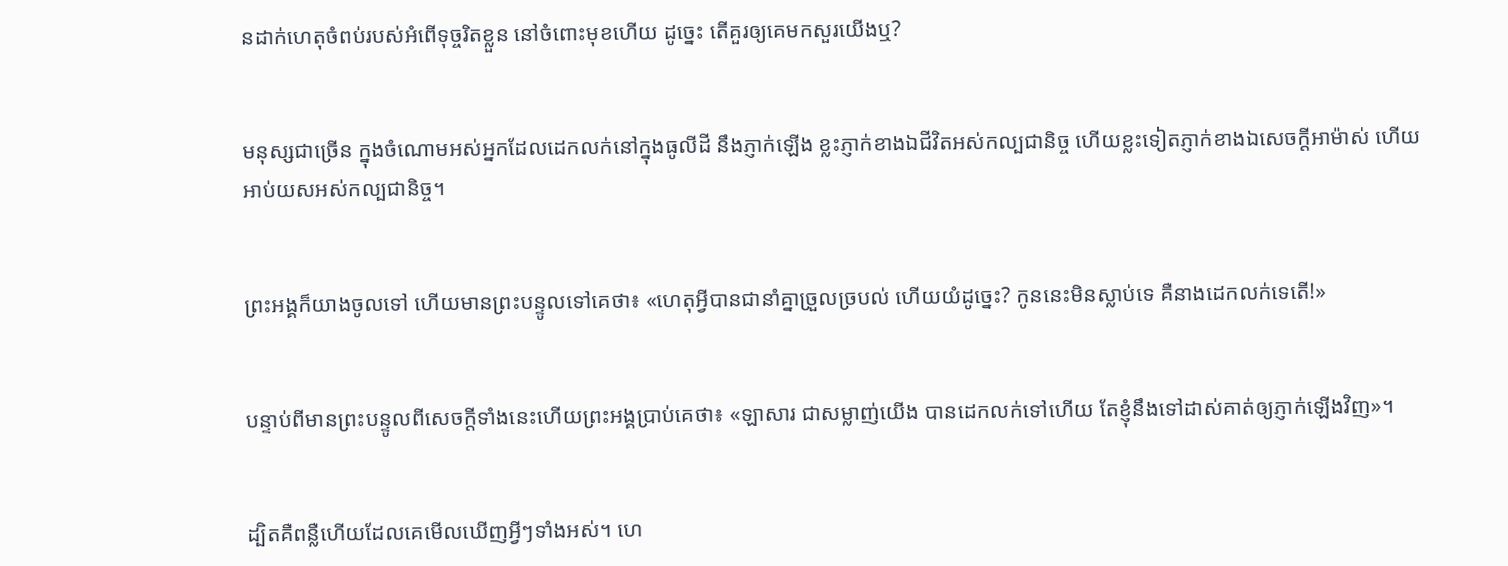នដាក់ហេតុចំពប់របស់អំពើទុច្ចរិតខ្លួន នៅចំពោះមុខហើយ ដូច្នេះ តើគួរឲ្យគេមកសួរយើងឬ?


មនុស្សជាច្រើន ក្នុងចំណោមអស់អ្នកដែលដេកលក់នៅក្នុងធូលីដី នឹងភ្ញាក់ឡើង ខ្លះភ្ញាក់ខាងឯជីវិតអស់‌កល្បជា‌និច្ច ហើយខ្លះទៀតភ្ញាក់ខាងឯសេចក្ដីអាម៉ាស់ ហើយអាប់យសអស់‌កល្បជា‌និច្ច។


ព្រះ‌អង្គក៏យាងចូលទៅ ហើយមានព្រះបន្ទូលទៅគេថា៖ «ហេតុអ្វីបានជានាំគ្នាច្រួលច្របល់ ហើយយំដូច្នេះ? កូននេះមិនស្លាប់ទេ គឺនាងដេកលក់ទេតើ!»


បន្ទាប់ពីមានព្រះ‌បន្ទូលពីសេចក្ដីទាំងនេះហើយព្រះ‌អង្គប្រាប់គេថា៖ «ឡាសារ ជាសម្លាញ់យើង បានដេកលក់ទៅហើយ តែខ្ញុំនឹងទៅដាស់គាត់ឲ្យភ្ញាក់ឡើងវិញ»។


ដ្បិតគឺពន្លឺហើយដែលគេមើលឃើញអ្វីៗទាំងអស់។ ហេ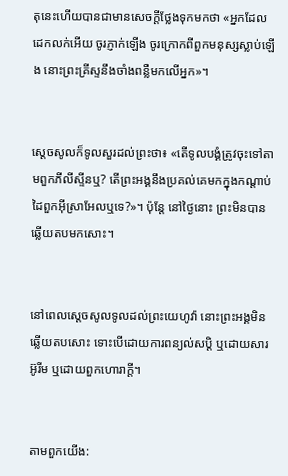តុនេះហើយបានជាមានសេចក្ដីថ្លែងទុកមកថា «អ្នកដែលដេកលក់អើយ ចូរភ្ញាក់ឡើង ចូរក្រោកពីពួកមនុស្សស្លាប់ឡើង នោះព្រះ‌គ្រីស្ទនឹងចាំងពន្លឺមកលើអ្នក»។


ស្ដេចសូលក៏ទូលសួរដល់ព្រះថា៖ «តើទូល‌បង្គំត្រូវចុះទៅតាមពួកភីលី‌ស្ទីនឬ? តើព្រះ‌អង្គនឹងប្រគល់គេមកក្នុងកណ្ដាប់ដៃពួកអ៊ីស្រា‌អែលឬទេ?»។ ប៉ុន្តែ នៅថ្ងៃនោះ ព្រះមិនបានឆ្លើយតបមកសោះ។


នៅពេលស្តេចសូលទូលដល់ព្រះ‌យេហូវ៉ា នោះព្រះ‌អង្គមិនឆ្លើយតបសោះ ទោះបើដោយការពន្យល់សប្តិ ឬដោយ‌សារអ៊ូរីម ឬដោយពួកហោរាក្តី។


តាមពួកយើង: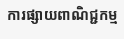ការផ្សាយពាណិជ្ជកម្ម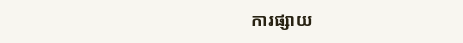ការផ្សាយ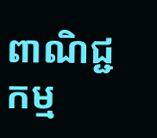ពាណិជ្ជកម្ម